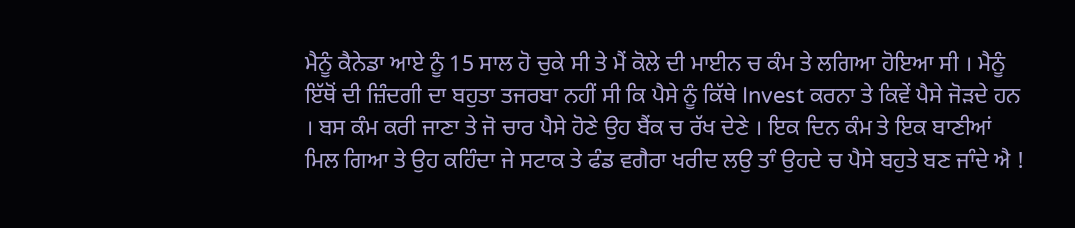ਮੈਨੂੰ ਕੈਨੇਡਾ ਆਏ ਨੂੰ 15 ਸਾਲ ਹੋ ਚੁਕੇ ਸੀ ਤੇ ਮੈਂ ਕੋਲੇ ਦੀ ਮਾਈਨ ਚ ਕੰਮ ਤੇ ਲਗਿਆ ਹੋਇਆ ਸੀ । ਮੈਨੂੰ ਇੱਥੋਂ ਦੀ ਜ਼ਿੰਦਗੀ ਦਾ ਬਹੁਤਾ ਤਜਰਬਾ ਨਹੀਂ ਸੀ ਕਿ ਪੈਸੇ ਨੂੰ ਕਿੱਥੇ Invest ਕਰਨਾ ਤੇ ਕਿਵੇਂ ਪੈਸੇ ਜੋੜਦੇ ਹਨ । ਬਸ ਕੰਮ ਕਰੀ ਜਾਣਾ ਤੇ ਜੋ ਚਾਰ ਪੈਸੇ ਹੋਣੇ ਉਹ ਬੈਂਕ ਚ ਰੱਖ ਦੇਣੇ । ਇਕ ਦਿਨ ਕੰਮ ਤੇ ਇਕ ਬਾਣੀਆਂ ਮਿਲ ਗਿਆ ਤੇ ਉਹ ਕਹਿੰਦਾ ਜੇ ਸਟਾਕ ਤੇ ਫੰਡ ਵਗੈਰਾ ਖਰੀਦ ਲਉ ਤਾੰ ਉਹਦੇ ਚ ਪੈਸੇ ਬਹੁਤੇ ਬਣ ਜਾੰਦੇ ਐ !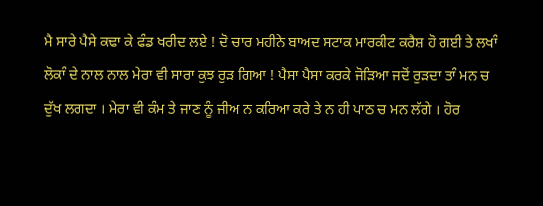ਮੈ ਸਾਰੇ ਪੈਸੇ ਕਢਾ ਕੇ ਫੰਡ ਖਰੀਦ ਲਏ ! ਦੋ ਚਾਰ ਮਹੀਨੇ ਬਾਅਦ ਸਟਾਕ ਮਾਰਕੀਟ ਕਰੈਸ਼ ਹੋ ਗਈ ਤੇ ਲਖਾੰ ਲੋਕਾੰ ਦੇ ਨਾਲ ਨਾਲ ਮੇਰਾ ਵੀ ਸਾਰਾ ਕੁਝ ਰੁੜ ਗਿਆ ! ਪੈਸਾ ਪੈਸਾ ਕਰਕੇ ਜੋੜਿਆ ਜਦੋਂ ਰੁੜਦਾ ਤਾੰ ਮਨ ਚ ਦੁੱਖ ਲਗਦਾ । ਮੇਰਾ ਵੀ ਕੰਮ ਤੇ ਜਾਣ ਨੂੰ ਜੀਅ ਨ ਕਰਿਆ ਕਰੇ ਤੇ ਨ ਹੀ ਪਾਠ ਚ ਮਨ ਲੱਗੇ । ਹੋਰ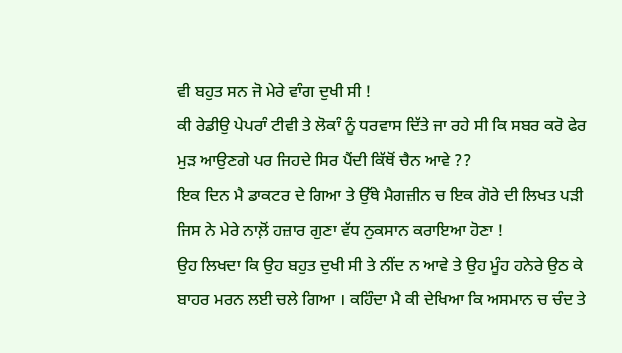ਵੀ ਬਹੁਤ ਸਨ ਜੋ ਮੇਰੇ ਵਾੰਗ ਦੁਖੀ ਸੀ !
ਕੀ ਰੇਡੀਉ ਪੇਪਰਾੰ ਟੀਵੀ ਤੇ ਲੋਕਾੰ ਨੂੰ ਧਰਵਾਸ ਦਿੱਤੇ ਜਾ ਰਹੇ ਸੀ ਕਿ ਸਬਰ ਕਰੋ ਫੇਰ ਮੁੜ ਆਉਣਗੇ ਪਰ ਜਿਹਦੇ ਸਿਰ ਪੈਂਦੀ ਕਿੱਥੋਂ ਚੈਨ ਆਵੇ ??
ਇਕ ਦਿਨ ਮੈ ਡਾਕਟਰ ਦੇ ਗਿਆ ਤੇ ਉੱਥੇ ਮੈਗਜ਼ੀਨ ਚ ਇਕ ਗੋਰੇ ਦੀ ਲਿਖਤ ਪੜੀ ਜਿਸ ਨੇ ਮੇਰੇ ਨਾਲ਼ੋਂ ਹਜ਼ਾਰ ਗੁਣਾ ਵੱਧ ਨੁਕਸਾਨ ਕਰਾਇਆ ਹੋਣਾ !
ਉਹ ਲਿਖਦਾ ਕਿ ਉਹ ਬਹੁਤ ਦੁਖੀ ਸੀ ਤੇ ਨੀਂਦ ਨ ਆਵੇ ਤੇ ਉਹ ਮੂੰਹ ਹਨੇਰੇ ਉਠ ਕੇ ਬਾਹਰ ਮਰਨ ਲਈ ਚਲੇ ਗਿਆ । ਕਹਿੰਦਾ ਮੈ ਕੀ ਦੇਖਿਆ ਕਿ ਅਸਮਾਨ ਚ ਚੰਦ ਤੇ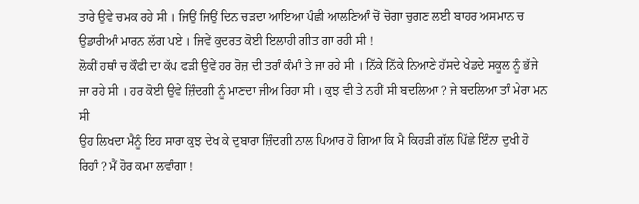ਤਾਰੇ ਉਵੇ ਚਮਕ ਰਹੇ ਸੀ । ਜਿਉਂ ਜਿਉਂ ਦਿਨ ਚੜਦਾ ਆਇਆ ਪੰਛੀ ਆਲਣਿਆੰ ਚੋਂ ਚੋਗਾ ਚੁਗਣ ਲਈ ਬਾਹਰ ਅਸਮਾਨ ਚ ਉਡਾਰੀਆੰ ਮਾਰਨ ਲੱਗ ਪਏ । ਜਿਵੇਂ ਕੁਦਰਤ ਕੋਈ ਇਲਾਹੀ ਗੀਤ ਗਾ ਰਹੀ ਸੀ !
ਲੋਕੀਂ ਹਥਾੰ ਚ ਕੌਫੀ ਦਾ ਕੱਪ ਫੜੀ ਉਵੇਂ ਹਰ ਰੋਜ਼ ਦੀ ਤਰਾੰ ਕੰਮਾੰ ਤੇ ਜਾ ਰਹੇ ਸੀ । ਨਿੱਕੇ ਨਿੱਕੇ ਨਿਆਣੇ ਹੱਸਦੇ ਖੇਡਦੇ ਸਕੂਲ ਨੂੰ ਭੱਜੇ ਜਾ ਰਹੇ ਸੀ । ਹਰ ਕੋਈ ਉਵੇ ਜ਼ਿੰਦਗੀ ਨੂੰ ਮਾਣਦਾ ਜੀਅ ਰਿਹਾ ਸੀ । ਕੁਝ ਵੀ ਤੇ ਨਹੀਂ ਸੀ ਬਦਲਿਆ ? ਜੇ ਬਦਲਿਆ ਤਾੰ ਮੇਰਾ ਮਨ ਸੀ
ਉਹ ਲਿਖਦਾ ਮੈਨੂੰ ਇਹ ਸਾਰਾ ਕੁਝ ਦੇਖ ਕੇ ਦੁਬਾਰਾ ਜ਼ਿੰਦਗੀ ਨਾਲ ਪਿਆਰ ਹੋ ਗਿਆ ਕਿ ਮੈ ਕਿਹੜੀ ਗੱਲ ਪਿੱਛੇ ਇੰਨਾ ਦੁਖੀ ਹੋ ਰਿਹਾੰ ? ਮੈਂ ਹੋਰ ਕਮਾ ਲਵਾੰਗਾ !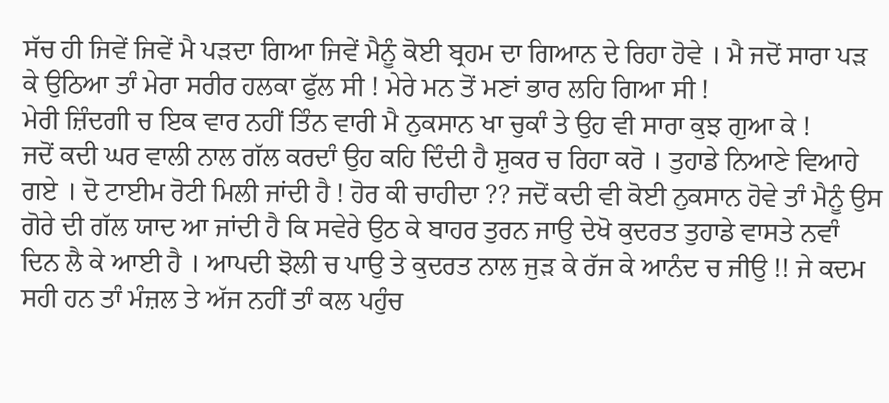ਸੱਚ ਹੀ ਜਿਵੇਂ ਜਿਵੇਂ ਮੈ ਪੜਦਾ ਗਿਆ ਜਿਵੇਂ ਮੈਨੂੰ ਕੋਈ ਬ੍ਰਹਮ ਦਾ ਗਿਆਨ ਦੇ ਰਿਹਾ ਹੋਵੇ । ਮੈ ਜਦੋਂ ਸਾਰਾ ਪੜ ਕੇ ਉਠਿਆ ਤਾੰ ਮੇਰਾ ਸਰੀਰ ਹਲਕਾ ਫੁੱਲ ਸੀ ! ਮੇਰੇ ਮਨ ਤੋਂ ਮਣਾਂ ਭਾਰ ਲਹਿ ਗਿਆ ਸੀ !
ਮੇਰੀ ਜ਼ਿੰਦਗੀ ਚ ਇਕ ਵਾਰ ਨਹੀਂ ਤਿੰਨ ਵਾਰੀ ਮੈ ਨੁਕਸਾਨ ਖਾ ਚੁਕਾੰ ਤੇ ਉਹ ਵੀ ਸਾਰਾ ਕੁਝ ਗੁਆ ਕੇ !
ਜਦੋਂ ਕਦੀ ਘਰ ਵਾਲੀ ਨਾਲ ਗੱਲ ਕਰਦਾੰ ਉਹ ਕਹਿ ਦਿੰਦੀ ਹੈ ਸ਼ੁਕਰ ਚ ਰਿਹਾ ਕਰੋ । ਤੁਹਾਡੇ ਨਿਆਣੇ ਵਿਆਹੇ ਗਏ । ਦੋ ਟਾਈਮ ਰੋਟੀ ਮਿਲੀ ਜਾਂਦੀ ਹੈ ! ਹੋਰ ਕੀ ਚਾਹੀਦਾ ?? ਜਦੋਂ ਕਦੀ ਵੀ ਕੋਈ ਨੁਕਸਾਨ ਹੋਵੇ ਤਾੰ ਮੈਨੂੰ ਉਸ ਗੋਰੇ ਦੀ ਗੱਲ ਯਾਦ ਆ ਜਾਂਦੀ ਹੈ ਕਿ ਸਵੇਰੇ ਉਠ ਕੇ ਬਾਹਰ ਤੁਰਨ ਜਾਉ ਦੇਖੋ ਕੁਦਰਤ ਤੁਹਾਡੇ ਵਾਸਤੇ ਨਵਾੰ ਦਿਨ ਲੈ ਕੇ ਆਈ ਹੈ । ਆਪਦੀ ਝੋਲੀ ਚ ਪਾਉ ਤੇ ਕੁਦਰਤ ਨਾਲ ਜੁੜ ਕੇ ਰੱਜ ਕੇ ਆਨੰਦ ਚ ਜੀਉ !! ਜੇ ਕਦਮ ਸਹੀ ਹਨ ਤਾੰ ਮੰਜ਼ਲ ਤੇ ਅੱਜ ਨਹੀਂ ਤਾੰ ਕਲ ਪਹੁੰਚ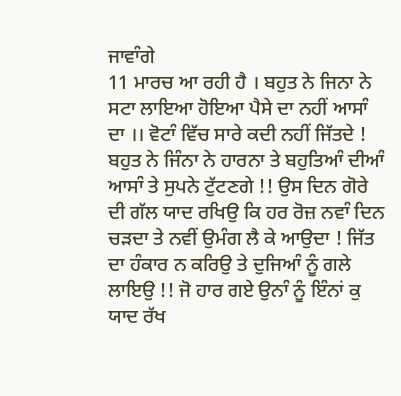ਜਾਵਾੰਗੇ
11 ਮਾਰਚ ਆ ਰਹੀ ਹੈ । ਬਹੁਤ ਨੇ ਜਿਨਾ ਨੇ ਸਟਾ ਲਾਇਆ ਹੋਇਆ ਪੈਸੇ ਦਾ ਨਹੀਂ ਆਸਾੰ ਦਾ ।। ਵੋਟਾੰ ਵਿੱਚ ਸਾਰੇ ਕਦੀ ਨਹੀਂ ਜਿੱਤਦੇ ! ਬਹੁਤ ਨੇ ਜਿੰਨਾ ਨੇ ਹਾਰਨਾ ਤੇ ਬਹੁਤਿਆੰ ਦੀਆੰ ਆਸਾੰ ਤੇ ਸੁਪਨੇ ਟੁੱਟਣਗੇ !! ਉਸ ਦਿਨ ਗੋਰੇ ਦੀ ਗੱਲ ਯਾਦ ਰਖਿਉ ਕਿ ਹਰ ਰੋਜ਼ ਨਵਾੰ ਦਿਨ ਚੜਦਾ ਤੇ ਨਵੀਂ ਉਮੰਗ ਲੈ ਕੇ ਆਉਦਾ ! ਜਿੱਤ ਦਾ ਹੰਕਾਰ ਨ ਕਰਿਉ ਤੇ ਦੁਜਿਆੰ ਨੂੰ ਗਲੇ ਲਾਇਉ !! ਜੋ ਹਾਰ ਗਏ ਉਨਾੰ ਨੂੰ ਇੰਨਾਂ ਕੁ ਯਾਦ ਰੱਖ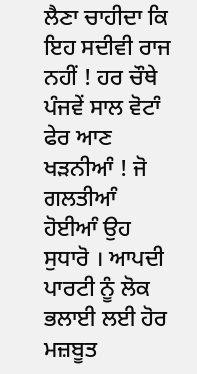ਲੈਣਾ ਚਾਹੀਦਾ ਕਿ ਇਹ ਸਦੀਵੀ ਰਾਜ ਨਹੀਂ ! ਹਰ ਚੌਥੇ ਪੰਜਵੇਂ ਸਾਲ ਵੋਟਾੰ ਫੇਰ ਆਣ ਖੜਨੀਆੰ ! ਜੋ ਗਲਤੀਆੰ ਹੋਈਆੰ ਉਹ ਸੁਧਾਰੋ । ਆਪਦੀ ਪਾਰਟੀ ਨੂੰ ਲੋਕ ਭਲਾਈ ਲਈ ਹੋਰ ਮਜ਼ਬੂਤ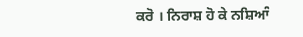ਕਰੋ । ਨਿਰਾਸ਼ ਹੋ ਕੇ ਨਸ਼ਿਆੰ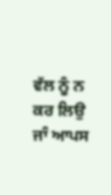ਵੱਲ ਨੂੰ ਨ ਕਰ ਲਿਉ ਜਾੰ ਆਪਸ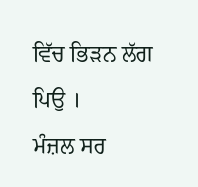ਵਿੱਚ ਭਿੜਨ ਲੱਗ ਪਿਉ ।
ਮੰਜ਼ਲ ਸਰ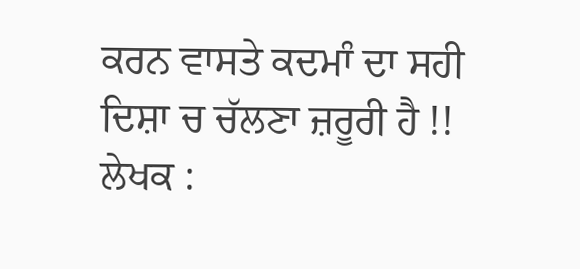ਕਰਨ ਵਾਸਤੇ ਕਦਮਾੰ ਦਾ ਸਹੀ ਦਿਸ਼ਾ ਚ ਚੱਲਣਾ ਜ਼ਰੂਰੀ ਹੈ !!
ਲੇਖਕ :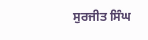ਸੁਰਜੀਤ ਸਿੰਘ